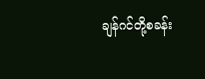ချန်ဂင်တို့စခန်း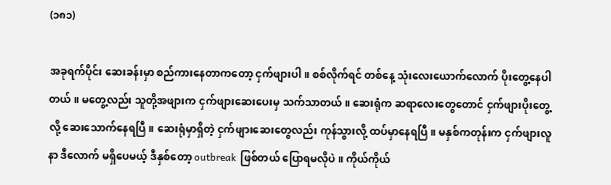(၁၈၁)

အခုရက်ပိုင်း ဆေးခန်းမှာ စည်ကားနေတာကတော့ ငှက်ဖျားပါ။ စစ်လိုက်ရင် တစ်နေ့ သုံးလေးယောက်လောက် ပိုးတွေ့နေပါတယ်။ မတွေ့လည်း သူတို့အဖျားက ငှက်ဖျားဆေးပေးမှ သက်သာတယ်။ ဆေးရုံက ဆရာလေးတွေတောင် ငှက်ဖျားပိုးတွေ့လို့ ဆေးသောက်နေရပြီ။ ဆေးရုံမှာရှိတဲ့ ငှက်ဖျားဆေးတွေလည်း ကုန်သွားလို့ ထပ်မှာနေရပြီ။ မနှစ်ကတုန်းက ငှက်ဖျားလူနာ ဒီလောက် မရှိပေမယ့် ဒီနှစ်တော့ outbreak ဖြစ်တယ် ပြောရမလိုပဲ။ ကိုယ်ကိုယ်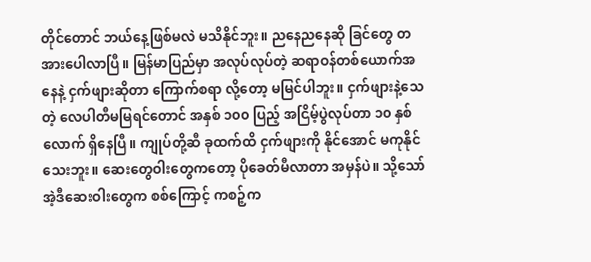တိုင်တောင် ဘယ်နေ့ဖြစ်မလဲ မသိနိုင်ဘူး။ ညနေညနေဆို ခြင်တွေ တအားပေါလာပြီ။ မြန်မာပြည်မှာ အလုပ်လုပ်တဲ့ ဆရာဝန်တစ်ယောက်အနေနဲ့ ငှက်ဖျားဆိုတာ ကြောက်စရာ လို့တော့ မမြင်ပါဘူး။ ငှက်ဖျားနဲ့သေတဲ့ လေပါတီမမြရင်တောင် အနှစ် ၁၀၀ ပြည့် အငြိမ့်ပွဲလုပ်တာ ၁၀ နှစ်လောက် ရှိနေပြီ။ ကျုပ်တို့ဆီ ခုထက်ထိ ငှက်ဖျားကို နိုင်အောင် မကုနိုင်သေးဘူး။ ဆေးတွေဝါးတွေကတော့ ပိုခေတ်မီလာတာ အမှန်ပဲ။ သို့သော် အဲ့ဒီဆေးဝါးတွေက စစ်ကြောင့် ကစဉ့်က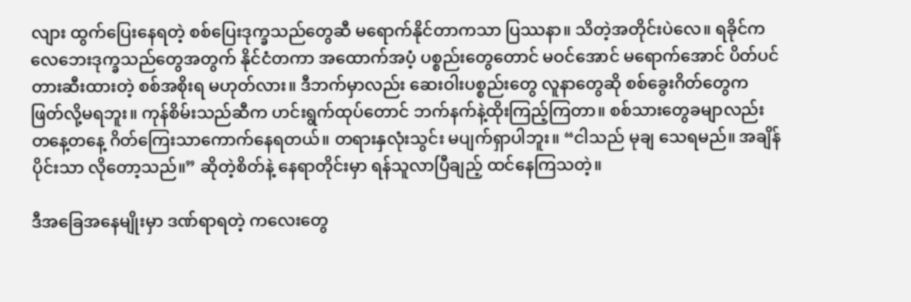လျား ထွက်ပြေးနေရတဲ့ စစ်ပြေးဒုက္ခသည်တွေဆီ မရောက်နိုင်တာကသာ ပြဿနာ။ သိတဲ့အတိုင်းပဲလေ။ ရခိုင်က လေဘေးဒုက္ခသည်တွေအတွက် နိုင်ငံတကာ အထောက်အပံ့ ပစ္စည်းတွေတောင် မဝင်အောင် မရောက်အောင် ပိတ်ပင် တားဆီးထားတဲ့ စစ်အစိုးရ မဟုတ်လား။ ဒီဘက်မှာလည်း ဆေးဝါးပစ္စည်းတွေ လူနာတွေဆို စစ်ခွေးဂိတ်တွေက ဖြတ်လို့မရဘူး။ ကုန်စိမ်းသည်ဆီက ဟင်းရွက်ထုပ်တောင် ဘက်နက်နဲ့ထိုးကြည့်ကြတာ။ စစ်သားတွေခမျာလည်း တနေ့တနေ့ ဂိတ်ကြေးသာကောက်နေရတယ်။ တရားနှလုံးသွင်း မပျက်ရှာပါဘူး။ “ငါသည် မုချ သေရမည်။ အချိန်ပိုင်းသာ လိုတော့သည်။” ဆိုတဲ့စိတ်နဲ့ နေရာတိုင်းမှာ ရန်သူလာပြီချည့် ထင်နေကြသတဲ့။

ဒီအခြေအနေမျိုးမှာ ဒဏ်ရာရတဲ့ ကလေးတွေ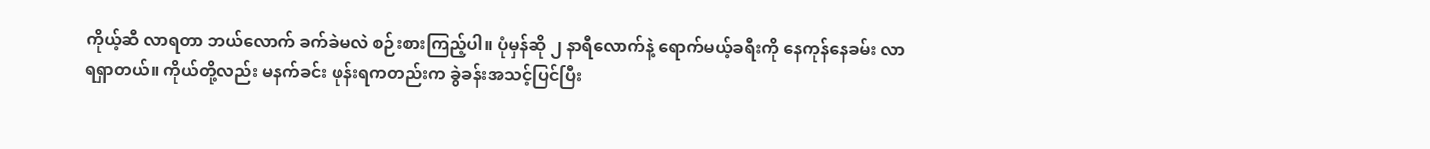ကိုယ့်ဆီ လာရတာ ဘယ်လောက် ခက်ခဲမလဲ စဉ်းစားကြည့်ပါ။ ပုံမှန်ဆို ၂ နာရီလောက်နဲ့ ရောက်မယ့်ခရီးကို နေကုန်နေခမ်း လာရရှာတယ်။ ကိုယ်တို့လည်း မနက်ခင်း ဖုန်းရကတည်းက ခွဲခန်းအသင့်ပြင်ပြီး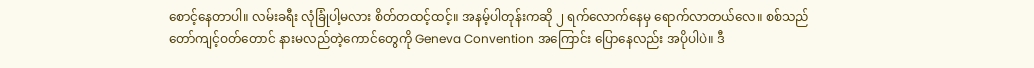စောင့်နေတာပါ။ လမ်းခရီး လုံခြုံပါ့မလား စိတ်တထင့်ထင့်။ အနမ့်ပါတုန်းကဆို ၂ ရက်လောက်နေမှ ရောက်လာတယ်လေ။ စစ်သည်တော်ကျင့်ဝတ်တောင် နားမလည်တဲ့ကောင်တွေကို Geneva Convention အကြောင်း ပြောနေလည်း အပိုပါပဲ။ ဒီ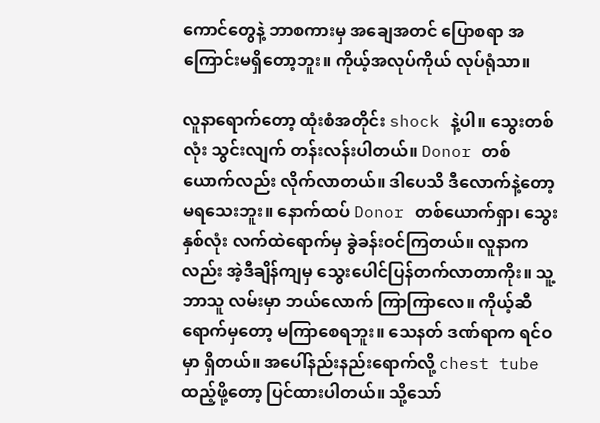ကောင်တွေနဲ့ ဘာစကားမှ အချေအတင် ပြောစရာ အကြောင်းမရှိတော့ဘူး။ ကိုယ့်အလုပ်ကိုယ် လုပ်ရုံသာ။

လူနာရောက်တော့ ထုံးစံအတိုင်း shock နဲ့ပါ။ သွေးတစ်လုံး သွင်းလျက် တန်းလန်းပါတယ်။ Donor တစ်ယောက်လည်း လိုက်လာတယ်။ ဒါပေသိ ဒီလောက်နဲ့တော့ မရသေးဘူး။ နောက်ထပ် Donor တစ်ယောက်ရှာ၊ သွေးနှစ်လုံး လက်ထဲရောက်မှ ခွဲခန်းဝင်ကြတယ်။ လူနာကလည်း အဲ့ဒီချိန်ကျမှ သွေးပေါင်ပြန်တက်လာတာကိုး။ သူ့ဘာသူ လမ်းမှာ ဘယ်လောက် ကြာကြာလေ။ ကိုယ့်ဆီရောက်မှတော့ မကြာစေရဘူး။ သေနတ် ဒဏ်ရာက ရင်ဝမှာ ရှိတယ်။ အပေါ်နည်းနည်းရောက်လို့ chest tube ထည့်ဖို့တော့ ပြင်ထားပါတယ်။ သို့သော်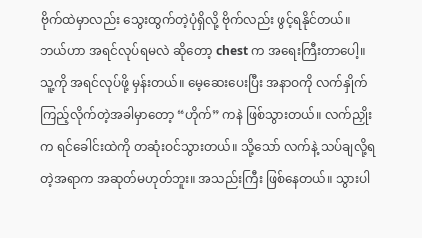ဗိုက်ထဲမှာလည်း သွေးထွက်တဲ့ပုံရှိလို့ ဗိုက်လည်း ဖွင့်ရနိုင်တယ်။ ဘယ်ဟာ အရင်လုပ်ရမလဲ ဆိုတော့ chest က အရေးကြီးတာပေါ့။ သူ့ကို အရင်လုပ်ဖို့ မှန်းတယ်။ မေ့ဆေးပေးပြီး အနာဝကို လက်နှိုက်ကြည့်လိုက်တဲ့အခါမှာတော့ “ဟိုက်” ကနဲ ဖြစ်သွားတယ်။ လက်ညှိုးက ရင်ခေါင်းထဲကို တဆုံးဝင်သွားတယ်။ သို့သော် လက်နဲ့ သပ်ချလို့ရတဲ့အရာက အဆုတ်မဟုတ်ဘူး။ အသည်းကြီး ဖြစ်နေတယ်။ သွားပါ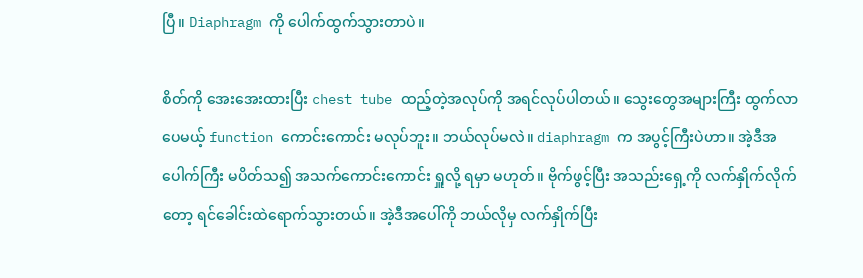ပြီ။ Diaphragm ကို ပေါက်ထွက်သွားတာပဲ။

စိတ်ကို အေးအေးထားပြီး chest tube ထည့်တဲ့အလုပ်ကို အရင်လုပ်ပါတယ်။ သွေးတွေအများကြီး ထွက်လာပေမယ့် function ကောင်းကောင်း မလုပ်ဘူး။ ဘယ်လုပ်မလဲ။ diaphragm က အပွင့်ကြီးပဲဟာ။ အဲ့ဒီအပေါက်ကြီး မပိတ်သ၍ အသက်ကောင်းကောင်း ရှူလို့ ရမှာ မဟုတ်။ ဗိုက်ဖွင့်ပြီး အသည်းရှေ့ကို လက်နှိုက်လိုက်တော့ ရင်ခေါင်းထဲရောက်သွားတယ်။ အဲ့ဒီအပေါ်ကို ဘယ်လိုမှ လက်နှိုက်ပြီး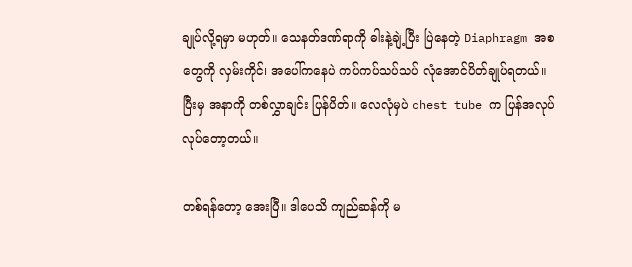ချုပ်လို့ရမှာ မဟုတ်။ သေနတ်ဒဏ်ရာကို ဓါးနဲ့ချဲ့ပြီး ပြဲနေတဲ့ Diaphragm အစတွေကို လှမ်းကိုင်၊ အပေါ်ကနေပဲ ကပ်ကပ်သပ်သပ် လုံအောင်ပိတ်ချုပ်ရတယ်။ ပြီးမှ အနာကို တစ်လွှာချင်း ပြန်ပိတ်။ လေလုံမှပဲ chest tube က ပြန်အလုပ်လုပ်တော့တယ်။

တစ်ရန်တော့ အေးပြီ။ ဒါပေသိ ကျည်ဆန်ကို မ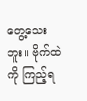တွေ့သေးဘူး။ ဗိုက်ထဲကို ကြည့်ရ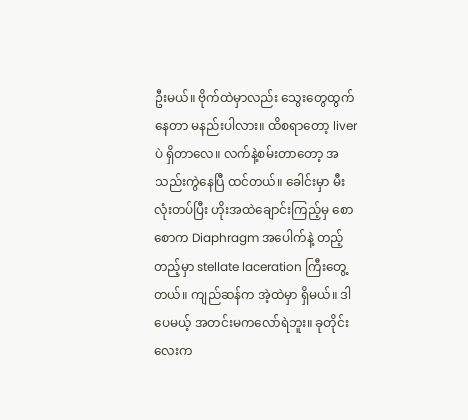ဦးမယ်။ ဗိုက်ထဲမှာလည်း သွေးတွေထွက်နေတာ မနည်းပါလား။ ထိစရာတော့ liver ပဲ ရှိတာလေ။ လက်နဲ့စမ်းတာတော့ အသည်းကွဲနေပြီ ထင်တယ်။ ခေါင်းမှာ မီးလုံးတပ်ပြီး ဟိုးအထဲချောင်းကြည့်မှ စောစောက Diaphragm အပေါက်နဲ့ တည့်တည့်မှာ stellate laceration ကြီးတွေ့တယ်။ ကျည်ဆန်က အဲ့ထဲမှာ ရှိမယ်။ ဒါပေမယ့် အတင်းမကလော်ရဲဘူး။ ခုတိုင်းလေးက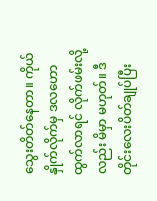သွေးတိတ်နေတာ။ ကိုယ်နှိုက်လိုက်မှ ဒလဟော ထွက်လာရင် လိုက်ဖမ်းလို့လည်း မိမှာ မဟုတ်။ ဒီတိုင်းလေးပိတ်ချုပ်ပြီး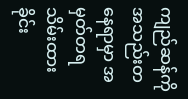ကျည်ဆန်ကို အသည်းတနေရာမှာ အမှတ်တရ သိမ်းထားခိုင်း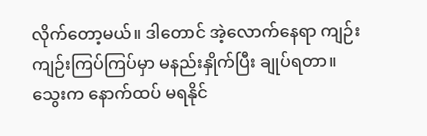လိုက်တော့မယ်။ ဒါတောင် အဲ့လောက်နေရာ ကျဉ်းကျဉ်းကြပ်ကြပ်မှာ မနည်းနှိုက်ပြီး ချုပ်ရတာ။ သွေးက နောက်ထပ် မရနိုင်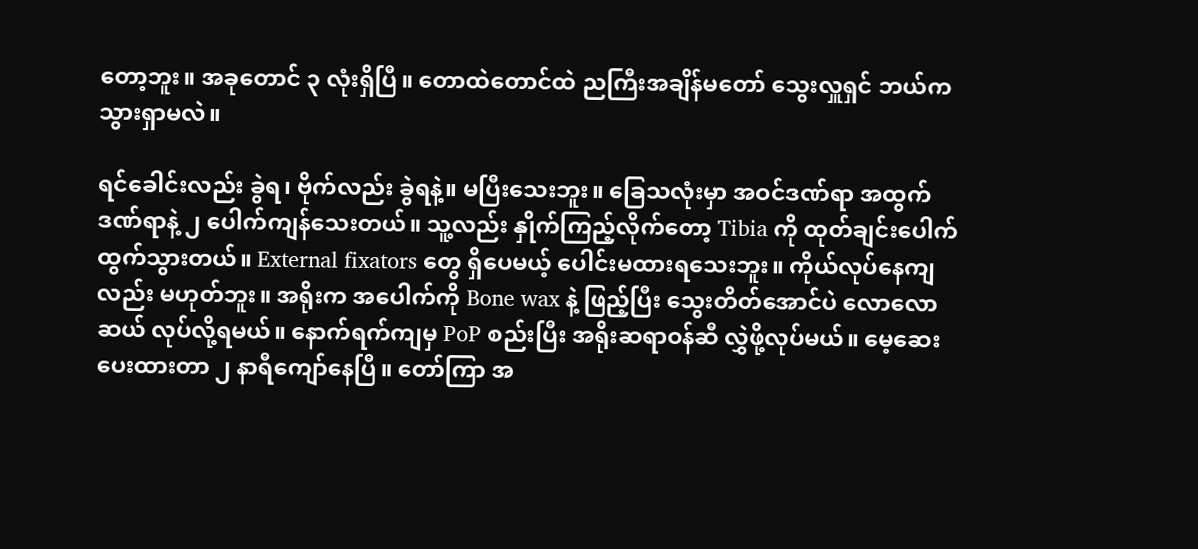တော့ဘူး။ အခုတောင် ၃ လုံးရှိပြီ။ တောထဲတောင်ထဲ ညကြီးအချိန်မတော် သွေးလှူရှင် ဘယ်ကသွားရှာမလဲ။

ရင်ခေါင်းလည်း ခွဲရ၊ ဗိုက်လည်း ခွဲရနဲ့။ မပြီးသေးဘူး။ ခြေသလုံးမှာ အဝင်ဒဏ်ရာ အထွက် ဒဏ်ရာနဲ့ ၂ ပေါက်ကျန်သေးတယ်။ သူ့လည်း နှိုက်ကြည့်လိုက်တော့ Tibia ကို ထုတ်ချင်းပေါက် ထွက်သွားတယ်။ External fixators တွေ ရှိပေမယ့် ပေါင်းမထားရသေးဘူး။ ကိုယ်လုပ်နေကျလည်း မဟုတ်ဘူး။ အရိုးက အပေါက်ကို Bone wax နဲ့ ဖြည့်ပြီး သွေးတိတ်အောင်ပဲ လောလောဆယ် လုပ်လို့ရမယ်။ နောက်ရက်ကျမှ PoP စည်းပြီး အရိုးဆရာဝန်ဆီ လွှဲဖို့လုပ်မယ်။ မေ့ဆေးပေးထားတာ ၂ နာရီကျော်နေပြီ။ တော်ကြာ အ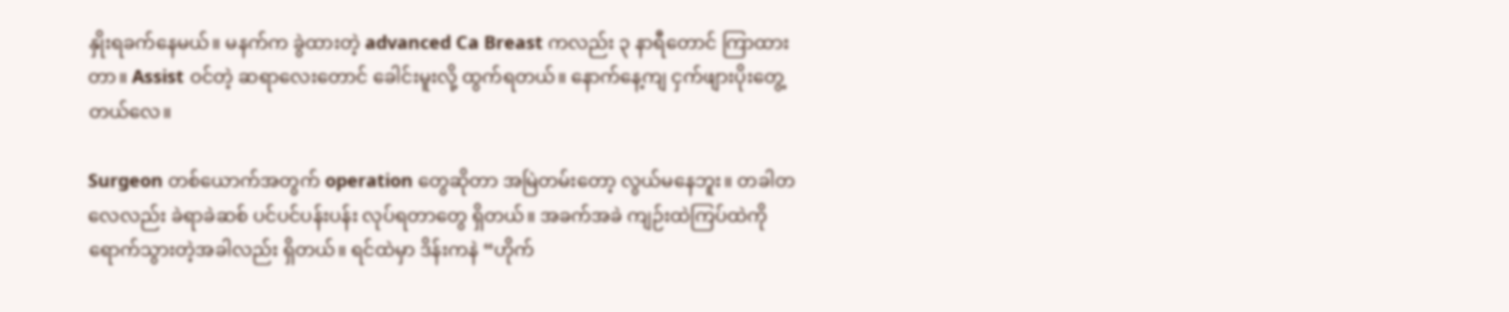နှိုးရခက်နေမယ်။ မနက်က ခွဲထားတဲ့ advanced Ca Breast ကလည်း ၃ နာရီတောင် ကြာထားတာ။ Assist ဝင်တဲ့ ဆရာလေးတောင် ခေါင်းမူးလို့ ထွက်ရတယ်။ နောက်နေ့ကျ ငှက်ဖျားပိုးတွေ့တယ်လေ။

Surgeon တစ်ယောက်အတွက် operation တွေဆိုတာ အမြဲတမ်းတော့ လွယ်မနေဘူး။ တခါတလေလည်း ခဲရာခဲဆစ် ပင်ပင်ပန်းပန်း လုပ်ရတာတွေ ရှိတယ်။ အခက်အခဲ ကျဉ်းထဲကြပ်ထဲကို ရောက်သွားတဲ့အခါလည်း ရှိတယ်။ ရင်ထဲမှာ ဒိန်းကနဲ “ဟိုက်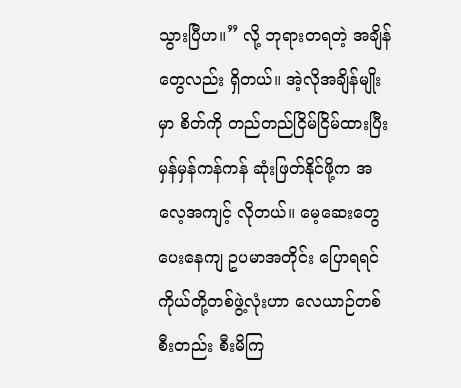သွားပြီဟ။” လို့ ဘုရားတရတဲ့ အချိန်တွေလည်း ရှိတယ်။ အဲ့လိုအချိန်မျိုးမှာ စိတ်ကို တည်တည်ငြိမ်ငြိမ်ထားပြီး မှန်မှန်ကန်ကန် ဆုံးဖြတ်နိုင်ဖို့က အလေ့အကျင့် လိုတယ်။ မေ့ဆေးတွေ ပေးနေကျ ဥပမာအတိုင်း ပြောရရင် ကိုယ်တို့တစ်ဖွဲ့လုံးဟာ လေယာဉ်တစ်စီးတည်း စီးမိကြ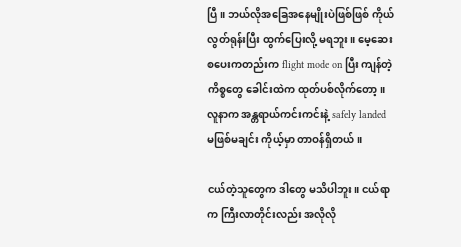ပြီ။ ဘယ်လိုအခြေအနေမျိုးပဲဖြစ်ဖြစ် ကိုယ်လွတ်ရုန်းပြီး ထွက်ပြေးလို့ မရဘူး။ မေ့ဆေးစပေးကတည်းက flight mode on ပြီး ကျန်တဲ့ကိစ္စတွေ ခေါင်းထဲက ထုတ်ပစ်လိုက်တော့။ လူနာက အန္တရာယ်ကင်းကင်းနဲ့ safely landed မဖြစ်မချင်း ကိုယ့်မှာ တာဝန်ရှိတယ်။

ငယ်တဲ့သူတွေက ဒါတွေ မသိပါဘူး။ ငယ်ရာက ကြီးလာတိုင်းလည်း အလိုလို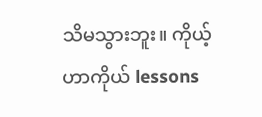သိမသွားဘူး။ ကိုယ့်ဟာကိုယ် lessons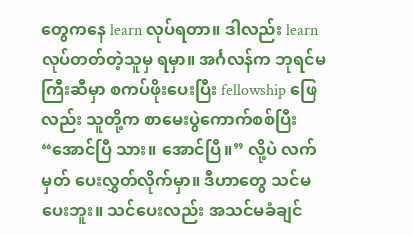တွေကနေ learn လုပ်ရတာ။ ဒါလည်း learn လုပ်တတ်တဲ့သူမှ ရမှာ။ အင်္ဂလန်က ဘုရင်မကြီးဆီမှာ စကပ်ဖိုးပေးပြီး fellowship ဖြေလည်း သူတို့က စာမေးပွဲကောက်စစ်ပြီး “အောင်ပြီ သား။ အောင်ပြီ။” လို့ပဲ လက်မှတ် ပေးလွှတ်လိုက်မှာ။ ဒီဟာတွေ သင်မပေးဘူး။ သင်ပေးလည်း အသင်မခံချင်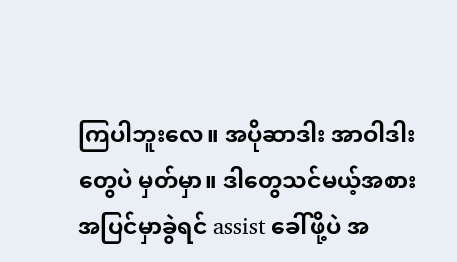ကြပါဘူးလေ။ အပိုဆာဒါး အာဝါဒါးတွေပဲ မှတ်မှာ။ ဒါတွေသင်မယ့်အစား အပြင်မှာခွဲရင် assist ခေါ်ဖို့ပဲ အ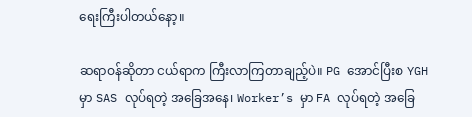ရေးကြီးပါတယ်နော့။

ဆရာဝန်ဆိုတာ ငယ်ရာက ကြီးလာကြတာချည့်ပဲ။ PG အောင်ပြီးစ YGH မှာ SAS လုပ်ရတဲ့ အခြေအနေ၊ Worker’s မှာ FA လုပ်ရတဲ့ အခြေ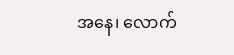အနေ၊ လောက်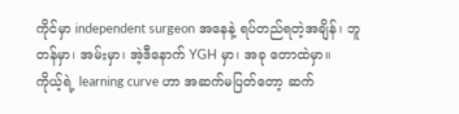ကိုင်မှာ independent surgeon အနေနဲ့ ရပ်တည်ရတဲ့အချိန်၊ ဘူတန်မှာ၊ အမ်းမှာ၊ အဲ့ဒီနောက် YGH မှာ၊ အခု တောထဲမှာ။ ကိုယ့်ရဲ့ learning curve ဟာ အဆက်မပြတ်တော့ ဆက်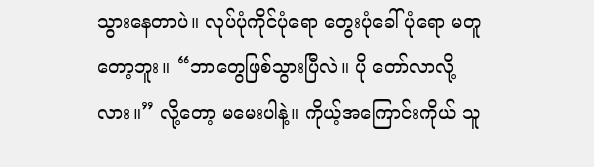သွားနေတာပဲ။ လုပ်ပုံကိုင်ပုံရော တွေးပုံခေါ်ပုံရော မတူတော့ဘူး။ “ဘာတွေဖြစ်သွားပြီလဲ။ ပို တော်လာလို့လား။” လို့တော့ မမေးပါနဲ့။ ကိုယ့်အကြောင်းကိုယ် သူ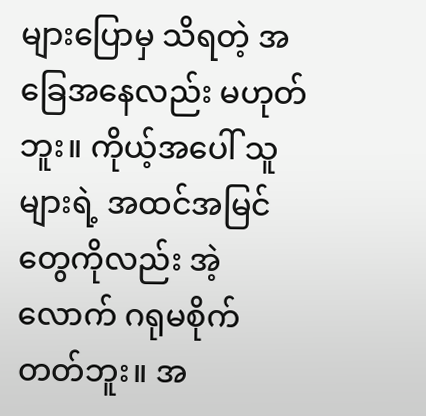များပြောမှ သိရတဲ့ အခြေအနေလည်း မဟုတ်ဘူး။ ကိုယ့်အပေါ် သူများရဲ့ အထင်အမြင်တွေကိုလည်း အဲ့လောက် ဂရုမစိုက်တတ်ဘူး။ အ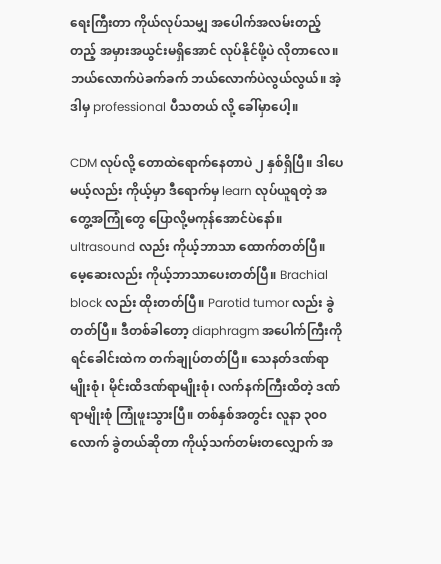ရေးကြီးတာ ကိုယ်လုပ်သမျှ အပေါက်အလမ်းတည့်တည့် အမှားအယွင်းမရှိအောင် လုပ်နိုင်ဖို့ပဲ လိုတာလေ။ ဘယ်လောက်ပဲခက်ခက် ဘယ်လောက်ပဲလွယ်လွယ်။ အဲ့ဒါမှ professional ပီသတယ် လို့ ခေါ်မှာပေါ့။

CDM လုပ်လို့ တောထဲရောက်နေတာပဲ ၂ နှစ်ရှိပြီ။ ဒါပေမယ့်လည်း ကိုယ့်မှာ ဒီရောက်မှ learn လုပ်ယူရတဲ့ အတွေ့အကြုံတွေ ပြောလို့မကုန်အောင်ပဲနော်။ ultrasound လည်း ကိုယ့်ဘာသာ ထောက်တတ်ပြီ။ မေ့ဆေးလည်း ကိုယ့်ဘာသာပေးတတ်ပြီ။ Brachial block လည်း ထိုးတတ်ပြီ။ Parotid tumor လည်း ခွဲတတ်ပြီ။ ဒီတစ်ခါတော့ diaphragm အပေါက်ကြီးကို ရင်ခေါင်းထဲက တက်ချုပ်တတ်ပြီ။ သေနတ်ဒဏ်ရာမျိုးစုံ၊ မိုင်းထိဒဏ်ရာမျိုးစုံ၊ လက်နက်ကြီးထိတဲ့ ဒဏ်ရာမျိုးစုံ ကြုံဖူးသွားပြီ။ တစ်နှစ်အတွင်း လူနာ ၃၀၀ လောက် ခွဲတယ်ဆိုတာ ကိုယ့်သက်တမ်းတလျှောက် အ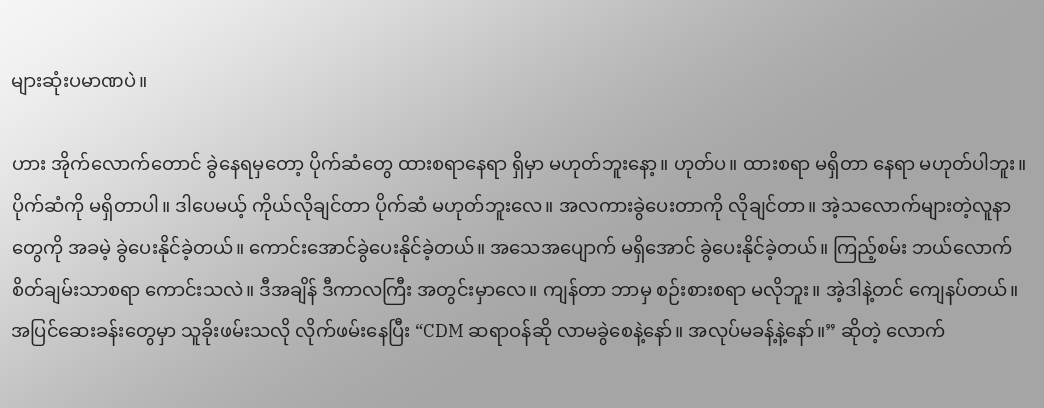များဆုံးပမာဏပဲ။

ဟား အိုက်လောက်တောင် ခွဲနေရမှတော့ ပိုက်ဆံတွေ ထားစရာနေရာ ရှိမှာ မဟုတ်ဘူးနော့။ ဟုတ်ပ။ ထားစရာ မရှိတာ နေရာ မဟုတ်ပါဘူး။ ပိုက်ဆံကို မရှိတာပါ။ ဒါပေမယ့် ကိုယ်လိုချင်တာ ပိုက်ဆံ မဟုတ်ဘူးလေ။ အလကားခွဲပေးတာကို လိုချင်တာ။ အဲ့သလောက်များတဲ့လူနာတွေကို အခမဲ့ ခွဲပေးနိုင်ခဲ့တယ်။ ကောင်းအောင်ခွဲပေးနိုင်ခဲ့တယ်။ အသေအပျောက် မရှိအောင် ခွဲပေးနိုင်ခဲ့တယ်။ ကြည့်စမ်း ဘယ်လောက် စိတ်ချမ်းသာစရာ ကောင်းသလဲ။ ဒီအချိန် ဒီကာလကြီး အတွင်းမှာလေ။ ကျန်တာ ဘာမှ စဉ်းစားစရာ မလိုဘူး။ အဲ့ဒါနဲ့တင် ကျေနပ်တယ်။ အပြင်ဆေးခန်းတွေမှာ သူခိုးဖမ်းသလို လိုက်ဖမ်းနေပြီး “CDM ဆရာဝန်ဆို လာမခွဲစေနဲ့နော်။ အလုပ်မခန့်နဲ့နော်။” ဆိုတဲ့ လောက်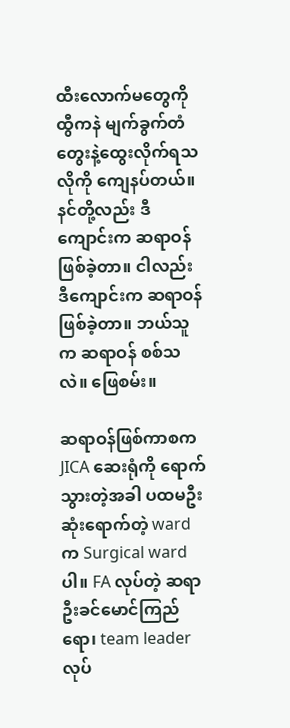ထီးလောက်မတွေကို ထွီကနဲ မျက်ခွက်တံတွေးနဲ့ထွေးလိုက်ရသလိုကို ကျေနပ်တယ်။ နင်တို့လည်း ဒီကျောင်းက ဆရာဝန်ဖြစ်ခဲ့တာ။ ငါလည်း ဒီကျောင်းက ဆရာဝန်ဖြစ်ခဲ့တာ။ ဘယ်သူက ဆရာဝန် စစ်သလဲ။ ဖြေစမ်း။

ဆရာဝန်ဖြစ်ကာစက JICA ဆေးရုံကို ရောက်သွားတဲ့အခါ ပထမဦးဆုံးရောက်တဲ့ ward က Surgical ward ပါ။ FA လုပ်တဲ့ ဆရာဦးခင်မောင်ကြည်ရော၊ team leader လုပ်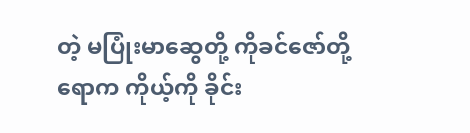တဲ့ မပြုံးမာဆွေတို့ ကိုခင်ဇော်တို့ရောက ကိုယ့်ကို ခိုင်း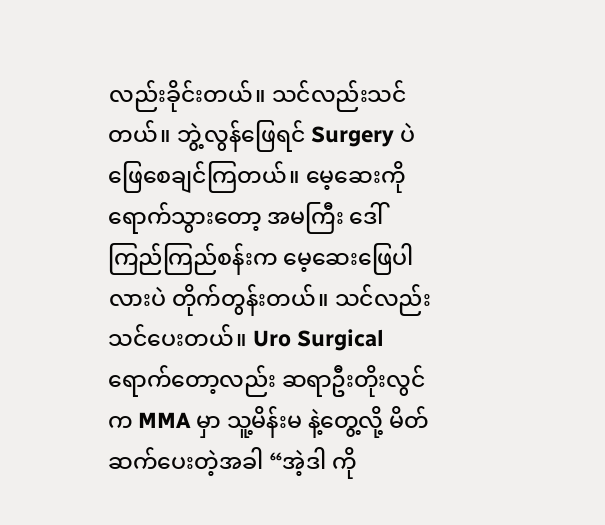လည်းခိုင်းတယ်။ သင်လည်းသင်တယ်။ ဘွဲ့လွန်ဖြေရင် Surgery ပဲ ဖြေစေချင်ကြတယ်။ မေ့ဆေးကိုရောက်သွားတော့ အမကြီး ဒေါ်ကြည်ကြည်စန်းက မေ့ဆေးဖြေပါလားပဲ တိုက်တွန်းတယ်။ သင်လည်း သင်ပေးတယ်။ Uro Surgical ရောက်တော့လည်း ဆရာဦးတိုးလွင် က MMA မှာ သူ့မိန်းမ နဲ့တွေ့လို့ မိတ်ဆက်ပေးတဲ့အခါ “အဲ့ဒါ ကို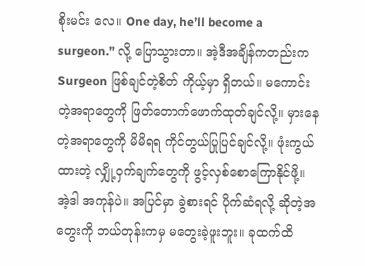စိုးမင်း လေ။ One day, he’ll become a surgeon.” လို့ ပြောသွားတာ။ အဲ့ဒီအချိန်ကတည်းက Surgeon ဖြစ်ချင်တဲ့စိတ် ကိုယ့်မှာ ရှိတယ်။ မကောင်းတဲ့အရာတွေကို ဖြတ်တောက်ဖောက်ထုတ်ချင်လို့။ မှားနေတဲ့အရာတွေကို မိမိရရ ကိုင်တွယ်ပြုပြင်ချင်လို့။ ဖုံးကွယ်ထားတဲ့ လျှို့ဝှက်ချက်တွေကို ဖွင့်လှစ်စောကြောနိုင်ဖို့။ အဲ့ဒါ အကုန်ပဲ။ အပြင်မှာ ခွဲစားရင် ပိုက်ဆံရလို့ ဆိုတဲ့အတွေးကို ဘယ်တုန်းကမှ မတွေးခဲ့ဖူးဘူး။ ခုထက်ထိ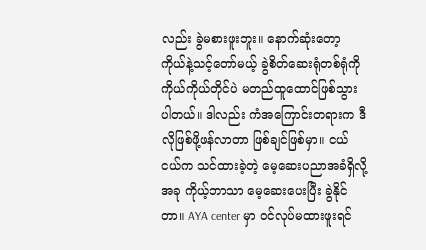လည်း ခွဲမစားဖူးဘူး။ နောက်ဆုံးတော့ ကိုယ်နဲ့သင့်တော်မယ့် ခွဲစိတ်ဆေးရုံတစ်ရုံကို ကိုယ်ကိုယ်တိုင်ပဲ မတည်ထူထောင်ဖြစ်သွားပါတယ်။ ဒါလည်း ကံအကြောင်းတရားက ဒီလိုဖြစ်ဖို့ဖန်လာတာ ဖြစ်ချင်ဖြစ်မှာ။ ငယ်ငယ်က သင်ထားခဲ့တဲ့ မေ့ဆေးပညာအခံရှိလို့ အခု ကိုယ့်ဘာသာ မေ့ဆေးပေးပြီး ခွဲနိုင်တာ။ AYA center မှာ ဝင်လုပ်မထားဖူးရင်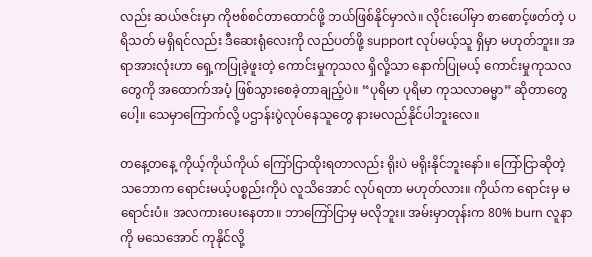လည်း ဆယ်ဇင်းမှာ ကိုဗစ်စင်တာထောင်ဖို့ ဘယ်ဖြစ်နိုင်မှာလဲ။ လိုင်းပေါ်မှာ စာစောင့်ဖတ်တဲ့ ပရိသတ် မရှိရင်လည်း ဒီဆေးရုံလေးကို လည်ပတ်ဖို့ support လုပ်မယ့်သူ ရှိမှာ မဟုတ်ဘူး။ အရာအားလုံးဟာ ရှေ့ကပြုခဲ့ဖူးတဲ့ ကောင်းမှုကုသလ ရှိလို့သာ နောက်ပြုမယ့် ကောင်းမှုကုသလတွေကို အထောက်အပံ့ ဖြစ်သွားစေခဲ့တာချည့်ပဲ။ “ပုရိမာ ပုရိမာ ကုသလာဓမ္မာ” ဆိုတာတွေပေါ့။ သေမှာကြောက်လို့ ပဌာန်းပွဲလုပ်နေသူတွေ နားမလည်နိုင်ပါဘူးလေ။

တနေ့တနေ့ ကိုယ့်ကိုယ်ကိုယ် ကြော်ငြာထိုးရတာလည်း ရိုးပဲ မရိုးနိုင်ဘူးနော်။ ကြော်ငြာဆိုတဲ့သဘောက ရောင်းမယ့်ပစ္စည်းကိုပဲ လူသိအောင် လုပ်ရတာ မဟုတ်လား။ ကိုယ်က ရောင်းမှ မရောင်းပံ။ အလကားပေးနေတာ။ ဘာကြော်ငြာမှ မလိုဘူး။ အမ်းမှာတုန်းက 80% burn လူနာကို မသေအောင် ကုနိုင်လို့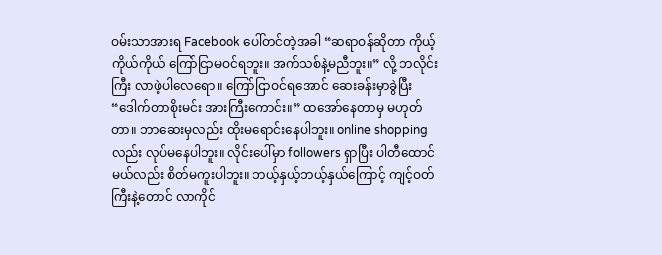ဝမ်းသာအားရ Facebook ပေါ်တင်တဲ့အခါ “ဆရာဝန်ဆိုတာ ကိုယ့်ကိုယ်ကိုယ် ကြော်ငြာမဝင်ရဘူး။ အက်သစ်နဲ့မညီဘူး။” လို့ ဘလိုင်းကြီး လာဖဲ့ပါလေရော။ ကြော်ငြာဝင်ရအောင် ဆေးခန်းမှာခွဲပြီး “ဒေါက်တာစိုးမင်း အားကြီးကောင်း။” ထအော်နေတာမှ မဟုတ်တာ။ ဘာဆေးမှလည်း ထိုးမရောင်းနေပါဘူး။ online shopping လည်း လုပ်မနေပါဘူး။ လိုင်းပေါ်မှာ followers ရှာပြီး ပါတီထောင်မယ်လည်း စိတ်မကူးပါဘူး။ ဘယ့်နှယ့်ဘယ့်နှယ်ကြောင့် ကျင့်ဝတ်ကြီးနဲ့တောင် လာကိုင်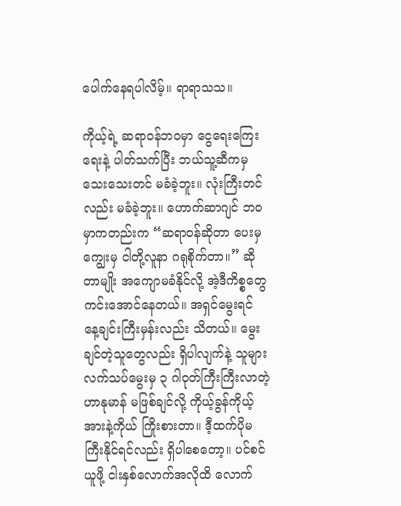ပေါက်နေရပါလိမ့်။ ရာရာသသ။

ကိုယ့်ရဲ့ ဆရာဝန်ဘဝမှာ ငွေရေးကြေးရေးနဲ့ ပါတ်သက်ပြီး ဘယ်သူ့ဆီကမှ သေးသေးတင် မခံခဲ့ဘူး။ လုံးကြီးတင်လည်း မခံခဲ့ဘူး။ ဟောက်ဆာဂျင် ဘဝမှာကတည်းက “ဆရာဝန်ဆိုတာ ပေးမှ ကျွေးမှ ငါတို့လူနာ ဂရုစိုက်တာ။” ဆိုတာမျိုး အကျောမခံနိုင်လို့ အဲ့ဒီကိစ္စတွေ ကင်းအောင်နေတယ်။ အရှင်မွေးရင် နေ့ချင်းကြီးမှန်းလည်း သိတယ်။ မွေးချင်တဲ့သူတွေလည်း ရှိပါလျက်နဲ့ သူများလက်သပ်မွေးမှ ၃ ဂါဝုတ်ကြီးကြီးလာတဲ့ ဟာနုမာန် မဖြစ်ချင်လို့ ကိုယ့်ခွန်ကိုယ့်အားနဲ့ကိုယ် ကြိုးစားတာ။ ဒီ့ထက်ပိုမကြီးနိုင်ရင်လည်း ရှိပါစေတော့။ ပင်စင်ယူဖို့ ငါးနှစ်လောက်အလိုထိ လောက်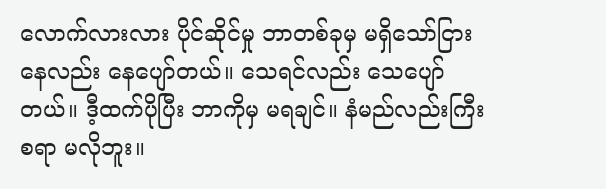လောက်လားလား ပိုင်ဆိုင်မှု ဘာတစ်ခုမှ မရှိသော်ငြား နေလည်း နေပျော်တယ်။ သေရင်လည်း သေပျော်တယ်။ ဒီ့ထက်ပိုပြီး ဘာကိုမှ မရချင်။ နံမည်လည်းကြီးစရာ မလိုဘူး။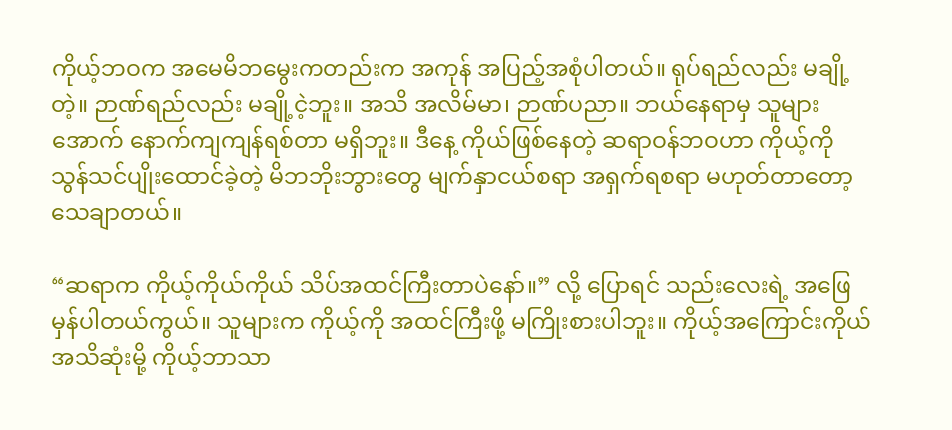ကိုယ့်ဘဝက အမေမိဘမွေးကတည်းက အကုန် အပြည့်အစုံပါတယ်။ ရုပ်ရည်လည်း မချို့တဲ့။ ဉာဏ်ရည်လည်း မချို့ငဲ့ဘူး။ အသိ အလိမ်မာ၊ ဉာဏ်ပညာ။ ဘယ်နေရာမှ သူများအောက် နောက်ကျကျန်ရစ်တာ မရှိဘူး။ ဒီနေ့ ကိုယ်ဖြစ်နေတဲ့ ဆရာဝန်ဘဝဟာ ကိုယ့်ကို သွန်သင်ပျိုးထောင်ခဲ့တဲ့ မိဘဘိုးဘွားတွေ မျက်နှာငယ်စရာ အရှက်ရစရာ မဟုတ်တာတော့ သေချာတယ်။

“ဆရာက ကိုယ့်ကိုယ်ကိုယ် သိပ်အထင်ကြီးတာပဲနော်။” လို့ ပြောရင် သည်းလေးရဲ့ အဖြေ မှန်ပါတယ်ကွယ်။ သူများက ကိုယ့်ကို အထင်ကြီးဖို့ မကြိုးစားပါဘူး။ ကိုယ့်အကြောင်းကိုယ် အသိဆုံးမို့ ကိုယ့်ဘာသာ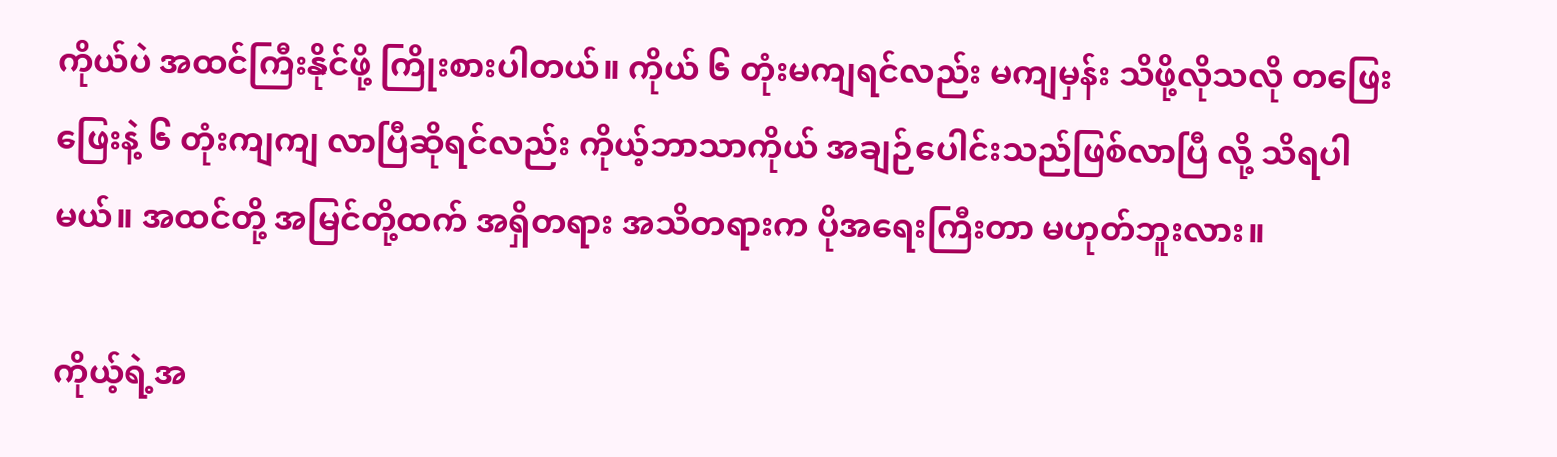ကိုယ်ပဲ အထင်ကြီးနိုင်ဖို့ ကြိုးစားပါတယ်။ ကိုယ် ၆ တုံးမကျရင်လည်း မကျမှန်း သိဖို့လိုသလို တဖြေးဖြေးနဲ့ ၆ တုံးကျကျ လာပြီဆိုရင်လည်း ကိုယ့်ဘာသာကိုယ် အချဉ်ပေါင်းသည်ဖြစ်လာပြီ လို့ သိရပါမယ်။ အထင်တို့ အမြင်တို့ထက် အရှိတရား အသိတရားက ပိုအရေးကြီးတာ မဟုတ်ဘူးလား။

ကိုယ့်ရဲ့အ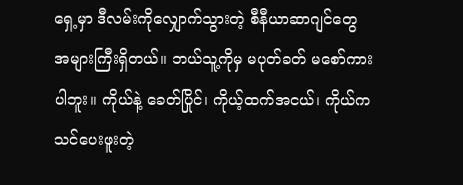ရှေ့မှာ ဒီလမ်းကိုလျှောက်သွားတဲ့ စီနီယာဆာဂျင်တွေ အများကြီးရှိတယ်။ ဘယ်သူ့ကိုမှ မပုတ်ခတ် မစော်ကားပါဘူး။ ကိုယ်နဲ့ ခေတ်ပြိုင်၊ ကိုယ့်ထက်အငယ်၊ ကိုယ်ကသင်ပေးဖူးတဲ့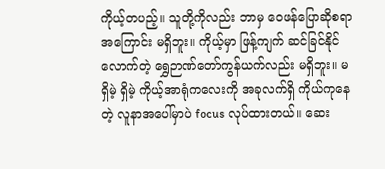ကိုယ့်တပည့်။ သူတို့ကိုလည်း ဘာမှ ဝေဖန်ပြောဆိုစရာ အကြောင်း မရှိဘူး။ ကိုယ့်မှာ ဖြန့်ကျက် ဆင်ခြင်နိုင်လောက်တဲ့ ရွှေဉာဏ်တော်ကွန်ယက်လည်း မရှိဘူး။ မရှိမဲ့ ရှိမဲ့ ကိုယ့်အာရုံကလေးကို အခုလက်ရှိ ကိုယ်ကုနေတဲ့ လူနာအပေါ်မှာပဲ focus လုပ်ထားတယ်။ ဆေး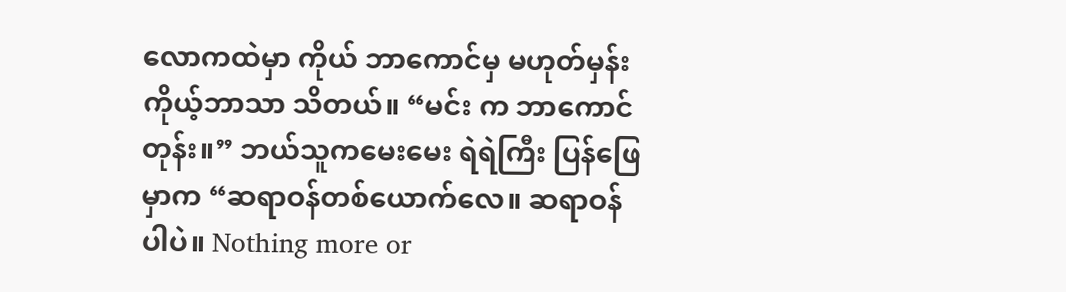လောကထဲမှာ ကိုယ် ဘာကောင်မှ မဟုတ်မှန်း ကိုယ့်ဘာသာ သိတယ်။ “မင်း က ဘာကောင်တုန်း။” ဘယ်သူကမေးမေး ရဲရဲကြီး ပြန်ဖြေမှာက “ဆရာဝန်တစ်ယောက်လေ။ ဆရာဝန်ပါပဲ။ Nothing more or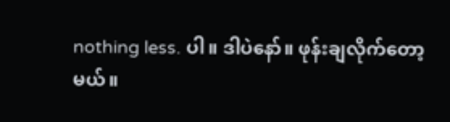nothing less. ပါ။ ဒါပဲနော်။ ဖုန်းချလိုက်တော့မယ်။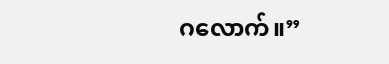ဂလောက်။”